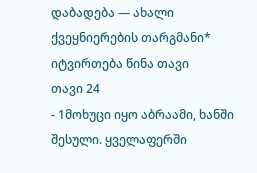დაბადება — ახალი ქვეყნიერების თარგმანი*
იტვირთება წინა თავი
თავი 24
- 1მოხუცი იყო აბრაამი, ხანში შესული. ყველაფერში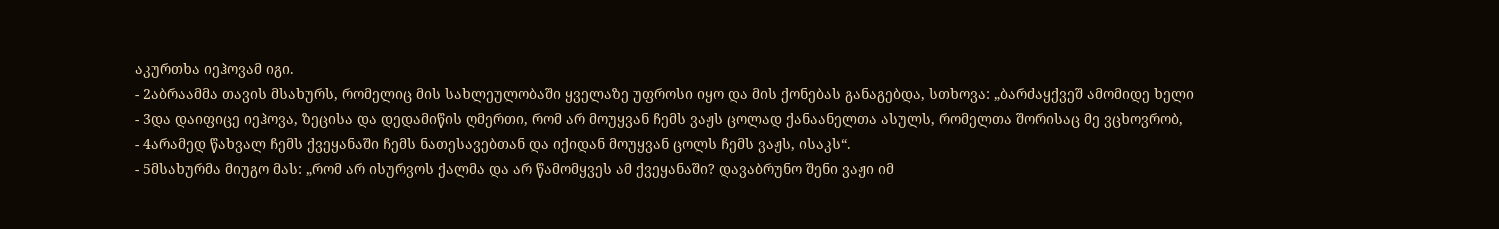აკურთხა იეჰოვამ იგი.
- 2აბრაამმა თავის მსახურს, რომელიც მის სახლეულობაში ყველაზე უფროსი იყო და მის ქონებას განაგებდა, სთხოვა: „ბარძაყქვეშ ამომიდე ხელი
- 3და დაიფიცე იეჰოვა, ზეცისა და დედამიწის ღმერთი, რომ არ მოუყვან ჩემს ვაჟს ცოლად ქანაანელთა ასულს, რომელთა შორისაც მე ვცხოვრობ,
- 4არამედ წახვალ ჩემს ქვეყანაში ჩემს ნათესავებთან და იქიდან მოუყვან ცოლს ჩემს ვაჟს, ისაკს“.
- 5მსახურმა მიუგო მას: „რომ არ ისურვოს ქალმა და არ წამომყვეს ამ ქვეყანაში? დავაბრუნო შენი ვაჟი იმ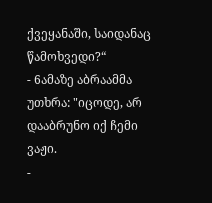ქვეყანაში, საიდანაც წამოხვედი?“
- 6ამაზე აბრაამმა უთხრა: "იცოდე, არ დააბრუნო იქ ჩემი ვაჟი.
-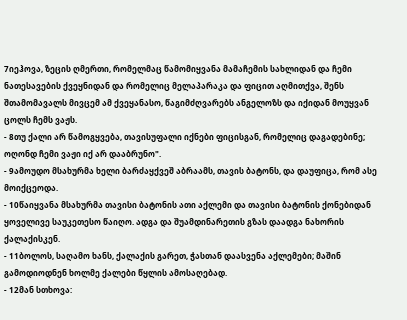7იეჰოვა, ზეცის ღმერთი, რომელმაც წამომიყვანა მამაჩემის სახლიდან და ჩემი ნათესავების ქვეყნიდან და რომელიც მელაპარაკა და ფიცით აღმითქვა, შენს შთამომავალს მივცემ ამ ქვეყანასო, წაგიმძღვარებს ანგელოზს და იქიდან მოუყვან ცოლს ჩემს ვაჟს.
- 8თუ ქალი არ წამოგყვება, თავისუფალი იქნები ფიცისგან, რომელიც დაგადებინე; ოღონდ ჩემი ვაჟი იქ არ დააბრუნო".
- 9ამოუდო მსახურმა ხელი ბარძაყქვეშ აბრაამს, თავის ბატონს, და დაუფიცა, რომ ასე მოიქცეოდა.
- 10წაიყვანა მსახურმა თავისი ბატონის ათი აქლემი და თავისი ბატონის ქონებიდან ყოველივე საუკეთესო წაიღო. ადგა და შუამდინარეთის გზას დაადგა ნახორის ქალაქისკენ.
- 11ბოლოს, საღამო ხანს, ქალაქის გარეთ, ჭასთან დაასვენა აქლემები; მაშინ გამოდიოდნენ ხოლმე ქალები წყლის ამოსაღებად.
- 12მან სთხოვა: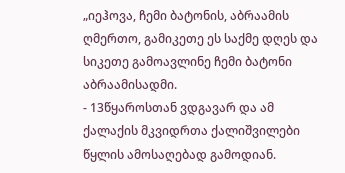„იეჰოვა, ჩემი ბატონის, აბრაამის ღმერთო, გამიკეთე ეს საქმე დღეს და სიკეთე გამოავლინე ჩემი ბატონი აბრაამისადმი.
- 13წყაროსთან ვდგავარ და ამ ქალაქის მკვიდრთა ქალიშვილები წყლის ამოსაღებად გამოდიან.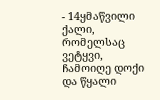- 14ყმაწვილი ქალი, რომელსაც ვეტყვი, ჩამოიღე დოქი და წყალი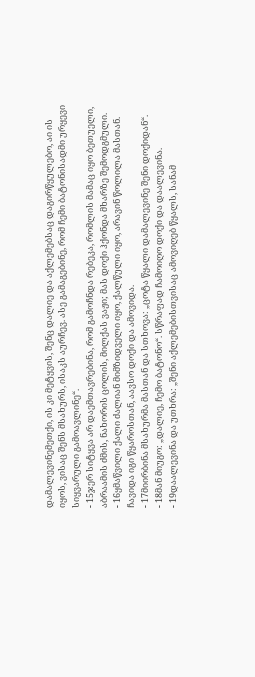დამალევინემეთქი, ის კი მეტყვის, შენც დალიე და აქლემებსაც დაგირწყულებო, აი ის იყოს, ვისაც შენს მსახურს, ისაკს აურჩევ. ასე გამაგებინე, რომ ჩემი ბატონისადმი ურყევი სიყვარული გამოავლინე“.
- 15ჯერ სიტყვა არ დაემთავრებინა, რომ გამოჩნდა რებეკა, რომლის მამაც იყო ბეთუელი, აბრაამის ძმის, ნახორის ცოლის, მილქას ვაჟი; მას დოქი ჰქონდა მხარზე შემოდგმული.
- 16ყმაწვილი ქალი ძალიან მიმზიდველი იყო, ქალწული იყო, არავინ წოლილა მასთან. ჩავიდა იგი წყაროსთან, აავსო დოქი და ამოვიდა.
- 17მიირბინა მსახურმა მასთან და სთხოვა: „ცოტა წყალი დამალევინე შენი დოქიდან“.
- 18მან მიუგო: „დალიე, ჩემო ბატონო“. სწრაფად ჩამოიღო დოქი და დაალევინა.
- 19დაალევინა და უთხრა: „შენი აქლემებისთვისაც ამოვიღებ წყალს, სანამ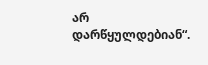არ დარწყულდებიან“.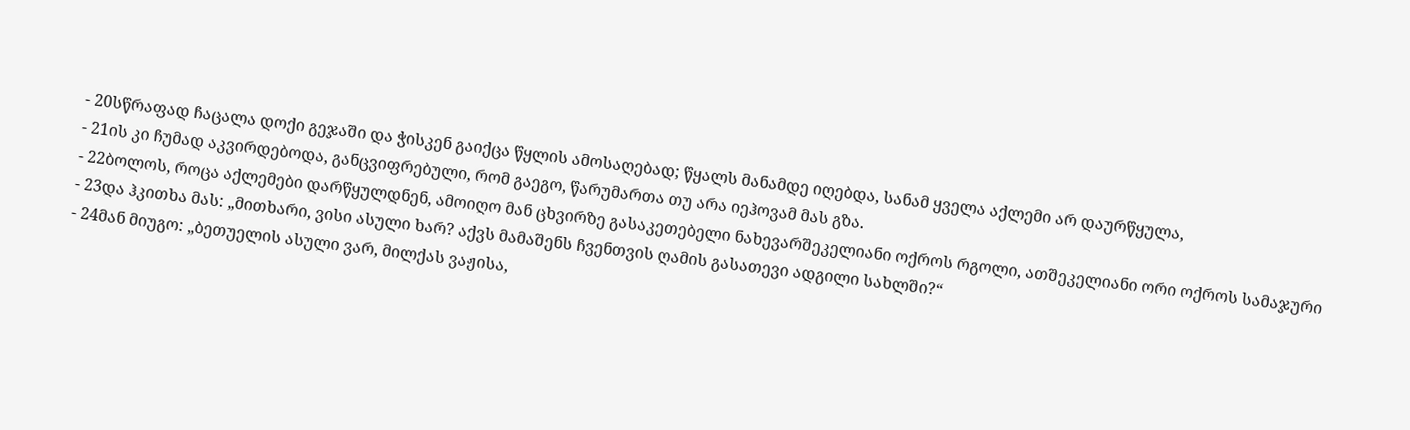- 20სწრაფად ჩაცალა დოქი გეჯაში და ჭისკენ გაიქცა წყლის ამოსაღებად; წყალს მანამდე იღებდა, სანამ ყველა აქლემი არ დაურწყულა,
- 21ის კი ჩუმად აკვირდებოდა, განცვიფრებული, რომ გაეგო, წარუმართა თუ არა იეჰოვამ მას გზა.
- 22ბოლოს, როცა აქლემები დარწყულდნენ, ამოიღო მან ცხვირზე გასაკეთებელი ნახევარშეკელიანი ოქროს რგოლი, ათშეკელიანი ორი ოქროს სამაჯური
- 23და ჰკითხა მას: „მითხარი, ვისი ასული ხარ? აქვს მამაშენს ჩვენთვის ღამის გასათევი ადგილი სახლში?“
- 24მან მიუგო: „ბეთუელის ასული ვარ, მილქას ვაჟისა,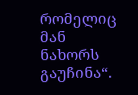რომელიც მან ნახორს გაუჩინა“.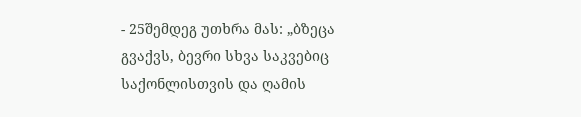- 25შემდეგ უთხრა მას: „ბზეცა გვაქვს, ბევრი სხვა საკვებიც საქონლისთვის და ღამის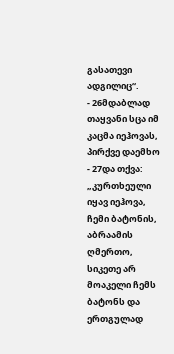გასათევი ადგილიც“.
- 26მდაბლად თაყვანი სცა იმ კაცმა იეჰოვას, პირქვე დაემხო
- 27და თქვა: „კურთხეული იყავ იეჰოვა, ჩემი ბატონის, აბრაამის ღმერთო, სიკეთე არ მოაკელი ჩემს ბატონს და ერთგულად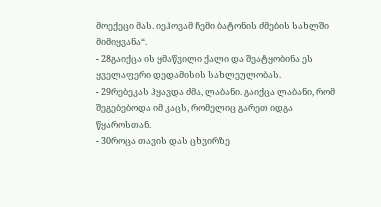მოექეცი მას. იეჰოვამ ჩემი ბატონის ძმების სახლში მიმიყვანა“.
- 28გაიქცა ის ყმაწვილი ქალი და შეატყობინა ეს ყველაფერი დედამისის სახლეულობას.
- 29რებეკას ჰყავდა ძმა, ლაბანი. გაიქცა ლაბანი, რომ შეგებებოდა იმ კაცს, რომელიც გარეთ იდგა წყაროსთან.
- 30როცა თავის დას ცხვირზე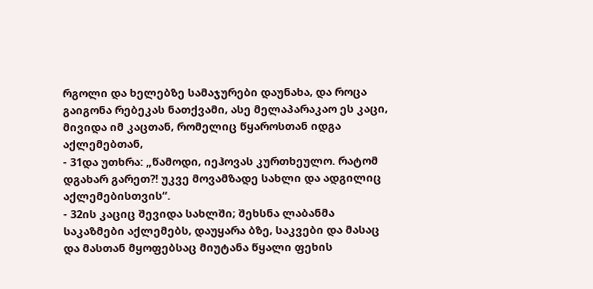რგოლი და ხელებზე სამაჯურები დაუნახა, და როცა გაიგონა რებეკას ნათქვამი, ასე მელაპარაკაო ეს კაცი, მივიდა იმ კაცთან, რომელიც წყაროსთან იდგა აქლემებთან,
- 31და უთხრა: „წამოდი, იეჰოვას კურთხეულო. რატომ დგახარ გარეთ?! უკვე მოვამზადე სახლი და ადგილიც აქლემებისთვის“.
- 32ის კაციც შევიდა სახლში; შეხსნა ლაბანმა საკაზმები აქლემებს, დაუყარა ბზე, საკვები და მასაც და მასთან მყოფებსაც მიუტანა წყალი ფეხის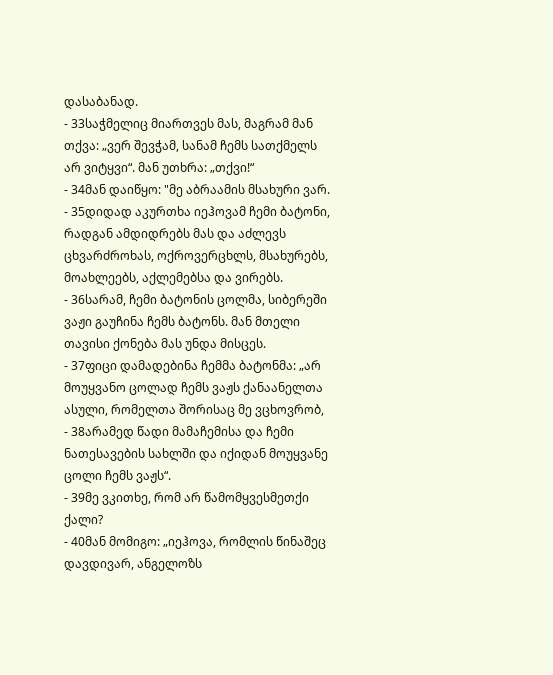დასაბანად.
- 33საჭმელიც მიართვეს მას, მაგრამ მან თქვა: „ვერ შევჭამ, სანამ ჩემს სათქმელს არ ვიტყვი“. მან უთხრა: „თქვი!“
- 34მან დაიწყო: "მე აბრაამის მსახური ვარ.
- 35დიდად აკურთხა იეჰოვამ ჩემი ბატონი, რადგან ამდიდრებს მას და აძლევს ცხვარძროხას, ოქროვერცხლს, მსახურებს, მოახლეებს, აქლემებსა და ვირებს.
- 36სარამ, ჩემი ბატონის ცოლმა, სიბერეში ვაჟი გაუჩინა ჩემს ბატონს. მან მთელი თავისი ქონება მას უნდა მისცეს.
- 37ფიცი დამადებინა ჩემმა ბატონმა: „არ მოუყვანო ცოლად ჩემს ვაჟს ქანაანელთა ასული, რომელთა შორისაც მე ვცხოვრობ,
- 38არამედ წადი მამაჩემისა და ჩემი ნათესავების სახლში და იქიდან მოუყვანე ცოლი ჩემს ვაჟს“.
- 39მე ვკითხე, რომ არ წამომყვესმეთქი ქალი?
- 40მან მომიგო: „იეჰოვა, რომლის წინაშეც დავდივარ, ანგელოზს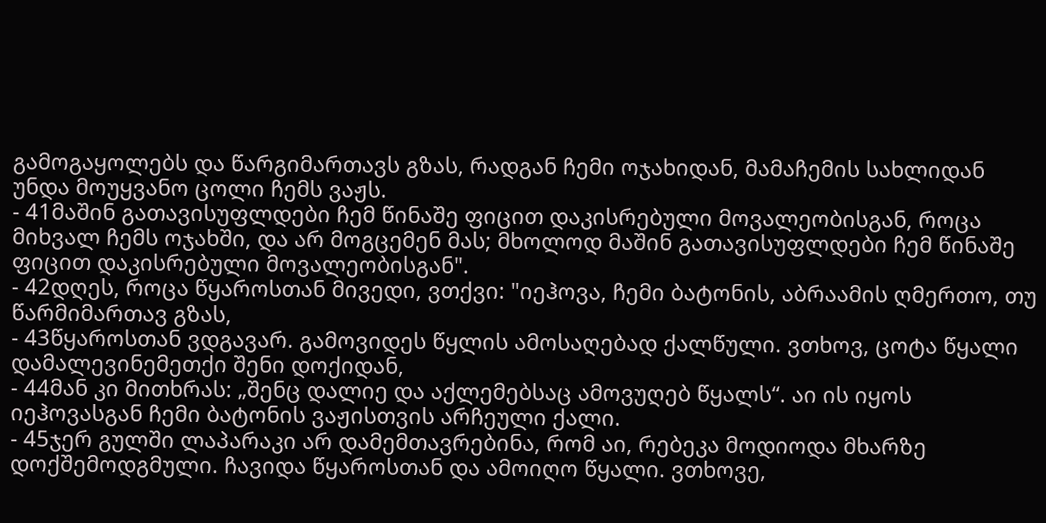გამოგაყოლებს და წარგიმართავს გზას, რადგან ჩემი ოჯახიდან, მამაჩემის სახლიდან უნდა მოუყვანო ცოლი ჩემს ვაჟს.
- 41მაშინ გათავისუფლდები ჩემ წინაშე ფიცით დაკისრებული მოვალეობისგან, როცა მიხვალ ჩემს ოჯახში, და არ მოგცემენ მას; მხოლოდ მაშინ გათავისუფლდები ჩემ წინაშე ფიცით დაკისრებული მოვალეობისგან".
- 42დღეს, როცა წყაროსთან მივედი, ვთქვი: "იეჰოვა, ჩემი ბატონის, აბრაამის ღმერთო, თუ წარმიმართავ გზას,
- 43წყაროსთან ვდგავარ. გამოვიდეს წყლის ამოსაღებად ქალწული. ვთხოვ, ცოტა წყალი დამალევინემეთქი შენი დოქიდან,
- 44მან კი მითხრას: „შენც დალიე და აქლემებსაც ამოვუღებ წყალს“. აი ის იყოს იეჰოვასგან ჩემი ბატონის ვაჟისთვის არჩეული ქალი.
- 45ჯერ გულში ლაპარაკი არ დამემთავრებინა, რომ აი, რებეკა მოდიოდა მხარზე დოქშემოდგმული. ჩავიდა წყაროსთან და ამოიღო წყალი. ვთხოვე,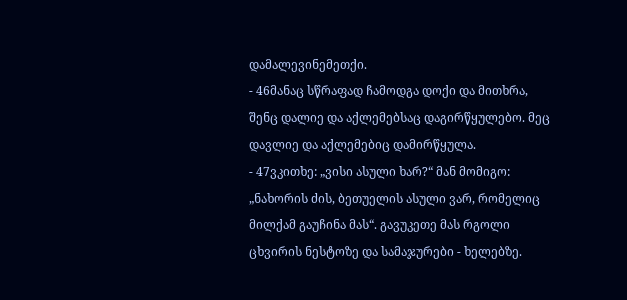დამალევინემეთქი.
- 46მანაც სწრაფად ჩამოდგა დოქი და მითხრა, შენც დალიე და აქლემებსაც დაგირწყულებო. მეც დავლიე და აქლემებიც დამირწყულა.
- 47ვკითხე: „ვისი ასული ხარ?“ მან მომიგო: „ნახორის ძის, ბეთუელის ასული ვარ, რომელიც მილქამ გაუჩინა მას“. გავუკეთე მას რგოლი ცხვირის ნესტოზე და სამაჯურები - ხელებზე.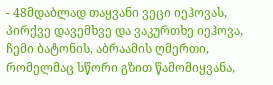- 48მდაბლად თაყვანი ვეცი იეჰოვას, პირქვე დავემხვე და ვაკურთხე იეჰოვა, ჩემი ბატონის, აბრაამის ღმერთი, რომელმაც სწორი გზით წამომიყვანა,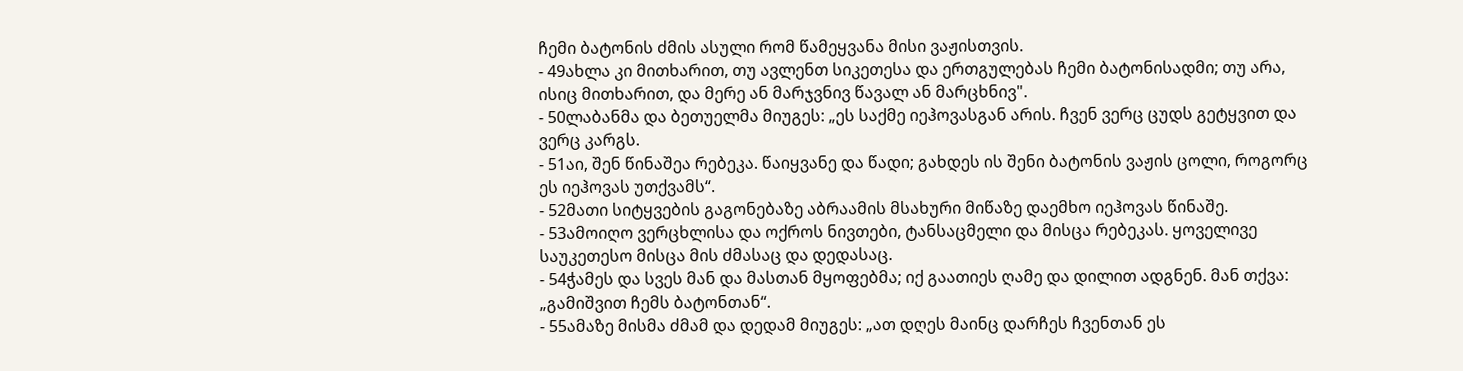ჩემი ბატონის ძმის ასული რომ წამეყვანა მისი ვაჟისთვის.
- 49ახლა კი მითხარით, თუ ავლენთ სიკეთესა და ერთგულებას ჩემი ბატონისადმი; თუ არა, ისიც მითხარით, და მერე ან მარჯვნივ წავალ ან მარცხნივ".
- 50ლაბანმა და ბეთუელმა მიუგეს: „ეს საქმე იეჰოვასგან არის. ჩვენ ვერც ცუდს გეტყვით და ვერც კარგს.
- 51აი, შენ წინაშეა რებეკა. წაიყვანე და წადი; გახდეს ის შენი ბატონის ვაჟის ცოლი, როგორც ეს იეჰოვას უთქვამს“.
- 52მათი სიტყვების გაგონებაზე აბრაამის მსახური მიწაზე დაემხო იეჰოვას წინაშე.
- 53ამოიღო ვერცხლისა და ოქროს ნივთები, ტანსაცმელი და მისცა რებეკას. ყოველივე საუკეთესო მისცა მის ძმასაც და დედასაც.
- 54ჭამეს და სვეს მან და მასთან მყოფებმა; იქ გაათიეს ღამე და დილით ადგნენ. მან თქვა: „გამიშვით ჩემს ბატონთან“.
- 55ამაზე მისმა ძმამ და დედამ მიუგეს: „ათ დღეს მაინც დარჩეს ჩვენთან ეს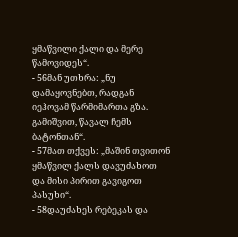ყმაწვილი ქალი და მერე წამოვიდეს“.
- 56მან უთხრა: „ნუ დამაყოვნებთ, რადგან იეჰოვამ წარმიმართა გზა. გამიშვით, წავალ ჩემს ბატონთან“.
- 57მათ თქვეს: „მაშინ თვითონ ყმაწვილ ქალს დავუძახოთ და მისი პირით გავიგოთ პასუხი“.
- 58დაუძახეს რებეკას და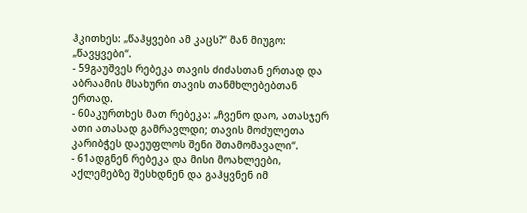ჰკითხეს: „წაჰყვები ამ კაცს?“ მან მიუგო: „წავყვები“.
- 59გაუშვეს რებეკა თავის ძიძასთან ერთად და აბრაამის მსახური თავის თანმხლებებთან ერთად.
- 60აკურთხეს მათ რებეკა: „ჩვენო დაო, ათასჯერ ათი ათასად გამრავლდი; თავის მოძულეთა კარიბჭეს დაეუფლოს შენი შთამომავალი“.
- 61ადგნენ რებეკა და მისი მოახლეები, აქლემებზე შესხდნენ და გაჰყვნენ იმ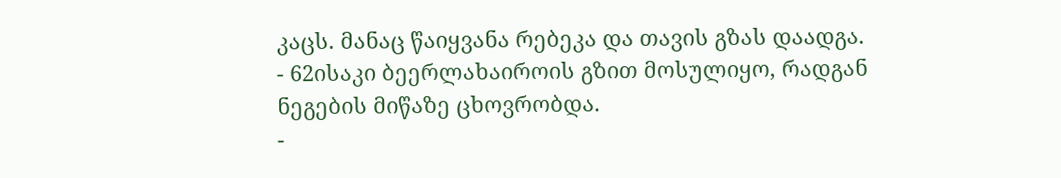კაცს. მანაც წაიყვანა რებეკა და თავის გზას დაადგა.
- 62ისაკი ბეერლახაიროის გზით მოსულიყო, რადგან ნეგების მიწაზე ცხოვრობდა.
-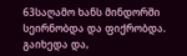63საღამო ხანს მინდორში სეირნობდა და ფიქრობდა. გაიხედა და,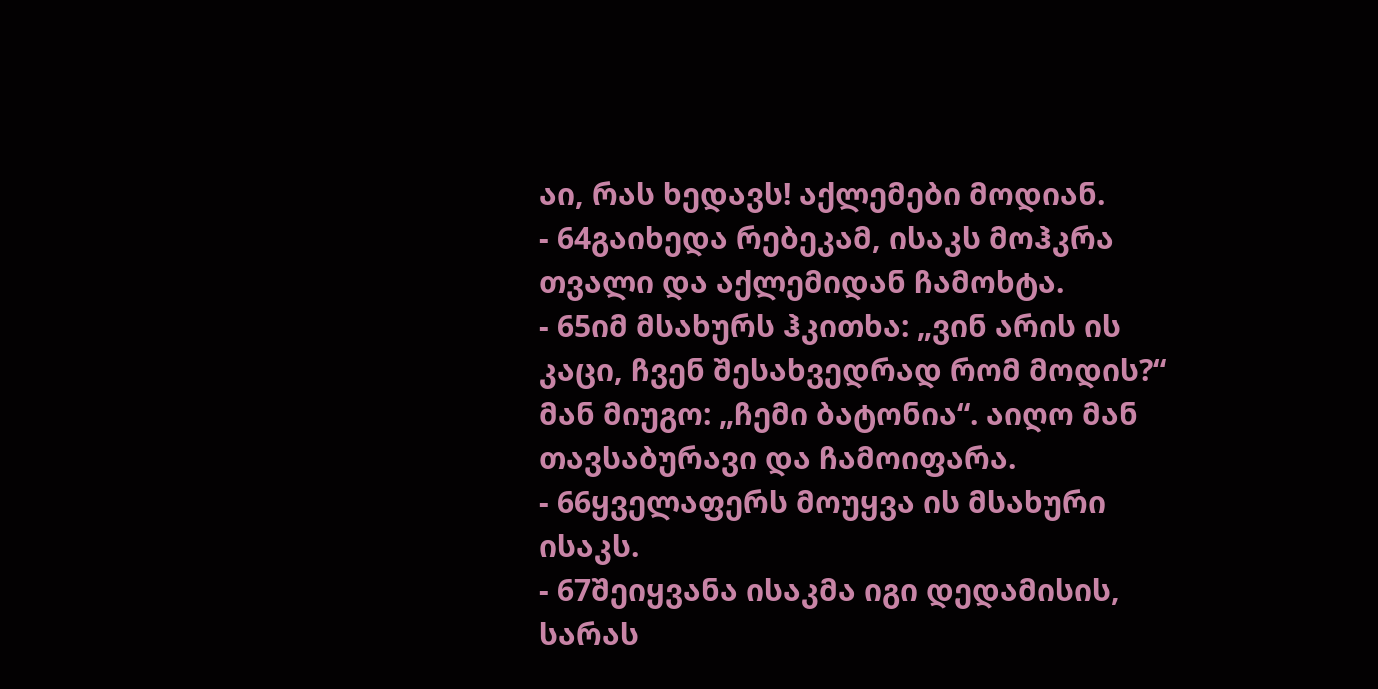აი, რას ხედავს! აქლემები მოდიან.
- 64გაიხედა რებეკამ, ისაკს მოჰკრა თვალი და აქლემიდან ჩამოხტა.
- 65იმ მსახურს ჰკითხა: „ვინ არის ის კაცი, ჩვენ შესახვედრად რომ მოდის?“ მან მიუგო: „ჩემი ბატონია“. აიღო მან თავსაბურავი და ჩამოიფარა.
- 66ყველაფერს მოუყვა ის მსახური ისაკს.
- 67შეიყვანა ისაკმა იგი დედამისის, სარას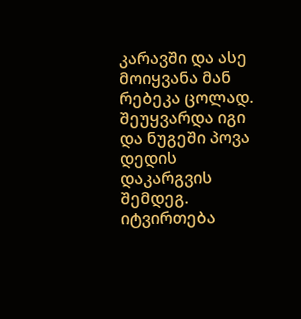კარავში და ასე მოიყვანა მან რებეკა ცოლად. შეუყვარდა იგი და ნუგეში პოვა დედის დაკარგვის შემდეგ.
იტვირთება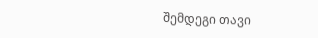შემდეგი თავი